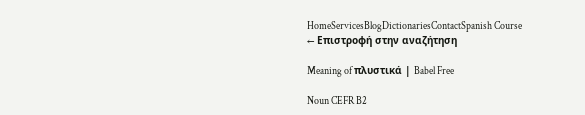HomeServicesBlogDictionariesContactSpanish Course
← Επιστροφή στην αναζήτηση

Meaning of πλυστικά | Babel Free

Noun CEFR B2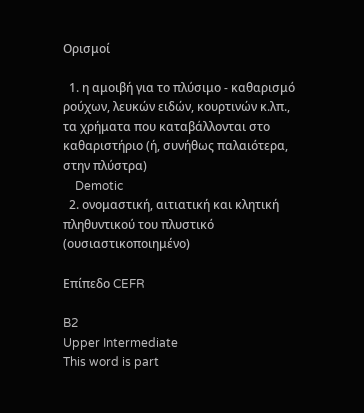Ορισμοί

  1. η αμοιβή για το πλύσιμο - καθαρισμό ρούχων, λευκών ειδών, κουρτινών κ.λπ., τα χρήματα που καταβάλλονται στο καθαριστήριο (ή, συνήθως παλαιότερα, στην πλύστρα)
    Demotic
  2. ονομαστική, αιτιατική και κλητική πληθυντικού του πλυστικό (ουσιαστικοποιημένο)

Επίπεδο CEFR

B2
Upper Intermediate
This word is part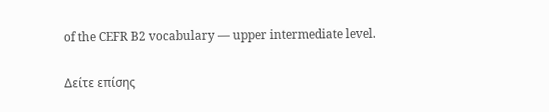of the CEFR B2 vocabulary — upper intermediate level.

Δείτε επίσης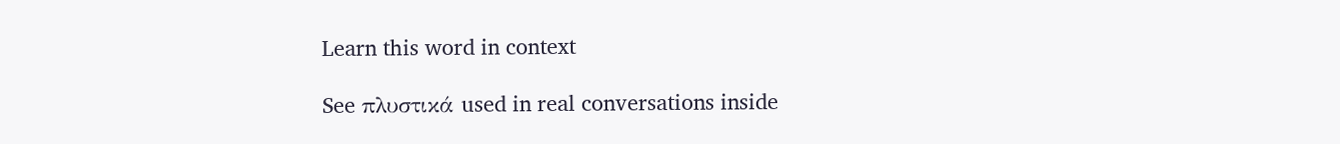Learn this word in context

See πλυστικά used in real conversations inside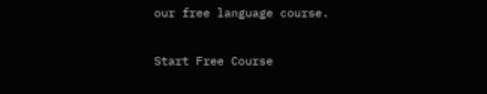our free language course.

Start Free Course